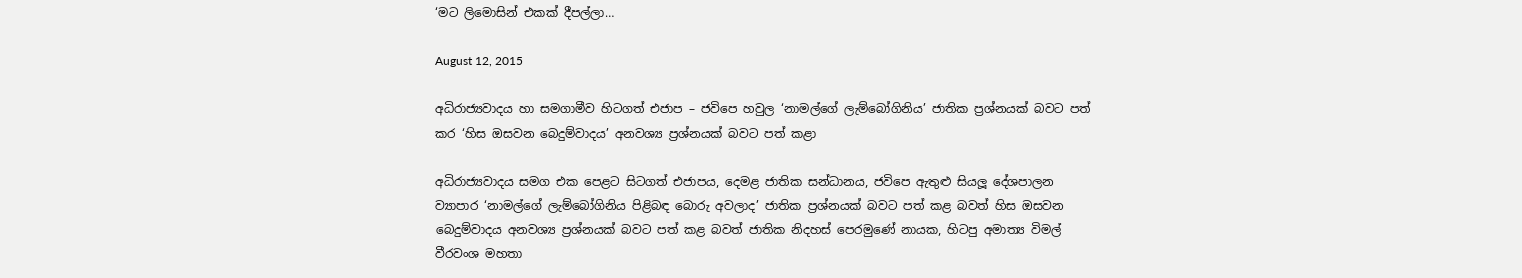‘මට ලිමොසින් එකක් දීපල්ලා…

August 12, 2015

අධිරාජ්‍යවාදය හා සමගාමීව හිටගත් එජාප – ජවිපෙ හවුල ‘නාමල්ගේ ලැම්බෝගිනිය’ ජාතික ප්‍රශ්නයක් බවට පත් කර ‘හිස ඔසවන බෙදුම්වාදය’ අනවශ්‍ය ප්‍රශ්නයක් බවට පත් කළා

අධිරාජ්‍යවාදය සමග එක පෙළට සිටගත් එජාපය, දෙමළ ජාතික සන්ධානය, ජවිපෙ ඇතුළු සියලූ දේශපාලන ව්‍යාපාර ‘නාමල්ගේ ලැම්බෝගිනිය පිළිබඳ බොරු අවලාද’ ජාතික ප්‍රශ්නයක් බවට පත් කළ බවත් හිස ඔසවන බෙදුම්වාදය අනවශ්‍ය ප්‍රශ්නයක් බවට පත් කළ බවත් ජාතික නිදහස් පෙරමුණේ නායක, හිටපු අමාත්‍ය විමල් වීරවංශ මහතා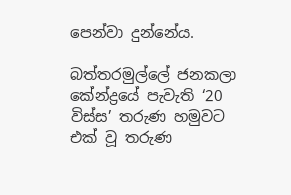පෙන්වා දුන්නේය.

බත්තරමුල්ලේ ජනකලා කේන්ද්‍රයේ පැවැති ‘20 විස්ස’ තරුණ හමුවට එක් වූ තරුණ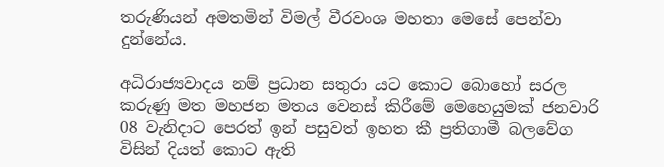තරුණියන් අමතමින් විමල් වීරවංශ මහතා මෙසේ පෙන්වා දුන්නේය.

අධිරාජ්‍යවාදය නම් ප්‍රධාන සතුරා යට කොට බොහෝ සරල කරුණු මත මහජන මතය වෙනස් කිරීමේ මෙහෙයුමක් ජනවාරි 08 වැනිදාට පෙරත් ඉන් පසුවත් ඉහත කී ප්‍රතිගාමී බලවේග විසින් දියත් කොට ඇති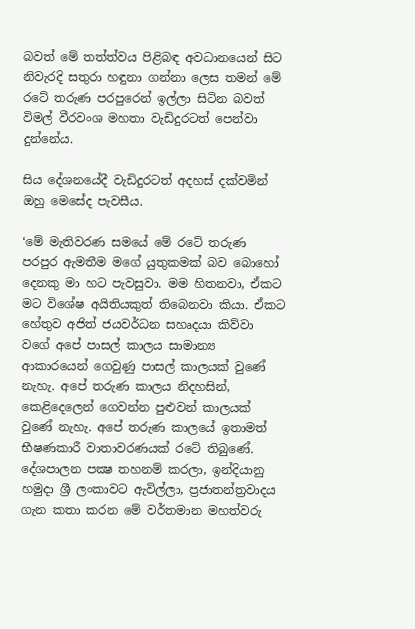බවත් මේ තත්ත්වය පිළිබඳ අවධානයෙන් සිට නිවැරදි සතුරා හඳුනා ගන්නා ලෙස තමන් මේ රටේ තරුණ පරපුරෙන් ඉල්ලා සිටින බවත් විමල් වීරවංශ මහතා වැඩිදුරටත් පෙන්වා දුන්නේය.

සිය දේශනයේදී වැඩිදුරටත් අදහස් දක්වමින් ඔහු මෙසේද පැවසීය.

‘මේ මැතිවරණ සමයේ මේ රටේ තරුණ පරපුර ඇමතීම මගේ යුතුකමක් බව බොහෝ දෙනකු මා හට පැවසුවා. මම හිතනවා, ඒකට මට විශේෂ අයිතියකුත් තිබෙනවා කියා. ඒකට හේතුව අජිත් ජයවර්ධන සහෘදයා කිව්වා වගේ අපේ පාසල් කාලය සාමාන්‍ය ආකාරයෙන් ගෙවුණු පාසල් කාලයක් වුණේ නැහැ. අපේ තරුණ කාලය නිදහසින්, කෙළිදෙලෙන් ගෙවන්න පුළුවන් කාලයක් වුණේ නැහැ. අපේ තරුණ කාලයේ ඉතාමත් භීෂණකාරී වාතාවරණයක් රටේ තිබුණේ. දේශපාලන පක්‍ෂ තහනම් කරලා, ඉන්දියානු හමුදා ශ්‍රී ලංකාවට ඇවිල්ලා, ප්‍රජාතන්ත්‍රවාදය ගැන කතා කරන මේ වර්තමාන මහත්වරු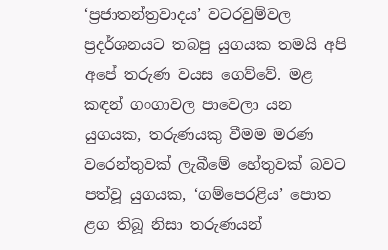‘ප්‍රජාතන්ත්‍රවාදය’ වටරවුම්වල ප්‍රදර්ශනයට තබපු යුගයක තමයි අපි අපේ තරුණ වයස ගෙව්වේ. මළ කඳන් ගංගාවල පාවෙලා යන යුගයක, තරුණයකු වීමම මරණ වරෙන්තුවක් ලැබීමේ හේතුවක් බවට පත්වූ යුගයක, ‘ගම්පෙරළිය’ පොත ළග තිබූ නිසා තරුණයන්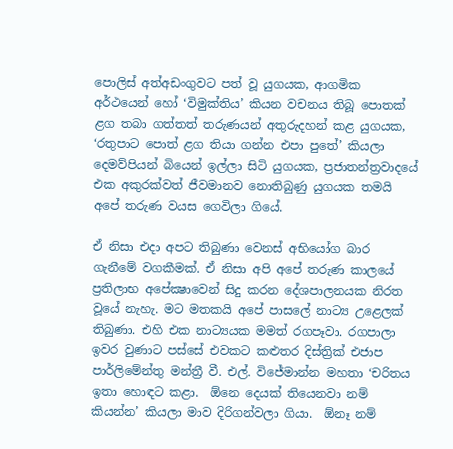පොලිස් අත්අඩංගුවට පත් වූ යුගයක, ආගමික අර්ථයෙන් හෝ ‘විමුක්තිය’ කියන වචනය තිබූ පොතක් ළග තබා ගත්තත් තරුණයන් අතුරුදහන් කළ යුගයක, ‘රතුපාට පොත් ළග තියා ගන්න එපා පුතේ’ කියලා දෙමව්පියන් බියෙන් ඉල්ලා සිටි යුගයක, ප්‍රජාතන්ත්‍රවාදයේ එක අකුරක්වත් ජීවමානව නොතිබුණු යුගයක තමයි අපේ තරුණ වයස ගෙවිලා ගියේ.

ඒ නිසා එදා අපට තිබුණා වෙනස් අභියෝග බාර ගැනීමේ වගකීමක්. ඒ නිසා අපි අපේ තරුණ කාලයේ ප්‍රතිලාභ අපේක්‍ෂාවෙන් සිදු කරන දේශපාලනයක නිරත වූයේ නැහැ. මට මතකයි අපේ පාසලේ නාට්‍ය උළෙලක් තිබුණා. එහි එක නාට්‍යයක මමත් රගපෑවා. රගපාලා ඉවර වුණාට පස්සේ එවකට කළුතර දිස්ත්‍රික් එජාප පාර්ලිමේන්තු මන්ත්‍රී වී. එල්. විජේමාන්න මහතා ‘චරිතය ඉතා හොඳට කළා.  ඕනෙ දෙයක් තියෙනවා නම් කියන්න’ කියලා මාව දිරිගන්වලා ගියා.  ඕනෑ නම්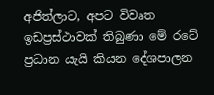අජිත්ලාට, අපට විවෘත ඉඩප්‍රස්ථාවක් තිබුණා මේ රටේ ප්‍රධාන යැයි කියන දේශපාලන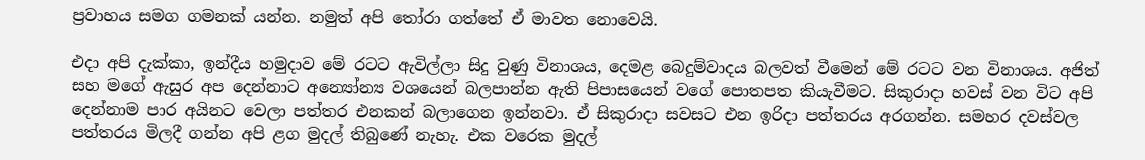ප්‍රවාහය සමග ගමනක් යන්න. නමුත් අපි තෝරා ගත්තේ ඒ මාවත නොවෙයි.

එදා අපි දැක්කා, ඉන්දීය හමුදාව මේ රටට ඇවිල්ලා සිදු වුණු විනාශය, දෙමළ බෙදුම්වාදය බලවත් වීමෙන් මේ රටට වන විනාශය. අජිත් සහ මගේ ඇසුර අප දෙන්නාට අන්‍යෝන්‍ය වශයෙන් බලපාන්න ඇති පිපාසයෙන් වගේ පොතපත කියැවීමට. සිකුරාදා හවස් වන විට අපි දෙන්නාම පාර අයිනට වෙලා පත්තර එනකන් බලාගෙන ඉන්නවා. ඒ සිකුරාදා සවසට එන ඉරිදා පත්තරය අරගන්න. සමහර දවස්වල පත්තරය මිලදී ගන්න අපි ළග මුදල් තිබුණේ නැහැ. එක වරෙක මුදල්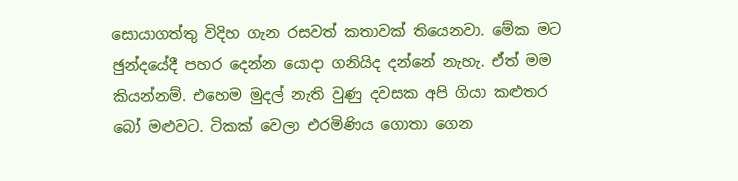සොයාගත්තු විදිහ ගැන රසවත් කතාවක් තියෙනවා. මේක මට ඡුන්දයේදී පහර දෙන්න යොදා ගනියිද දන්නේ නැහැ. ඒත් මම කියන්නම්. එහෙම මුදල් නැති වුණු දවසක අපි ගියා කළුතර බෝ මළුවට. ටිකක් වෙලා එරමිණිය ගොතා ගෙන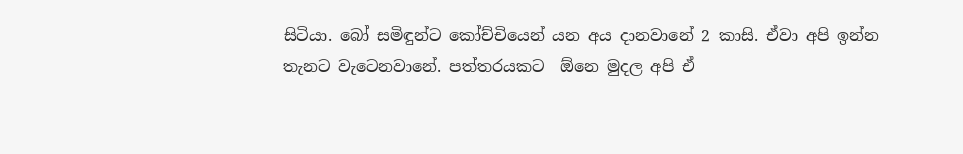සිටියා. බෝ සමිඳුන්ට කෝච්චියෙන් යන අය දානවානේ 2 කාසි. ඒවා අපි ඉන්න තැනට වැටෙනවානේ. පත්තරයකට  ඕනෙ මුදල අපි ඒ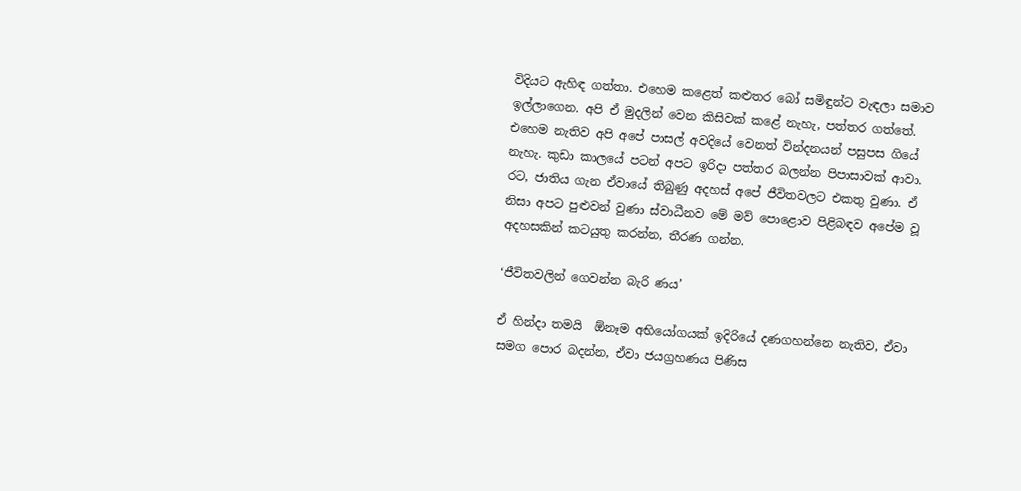විදියට ඇහිඳ ගත්තා. එහෙම කළෙත් කළුතර බෝ සමිඳුන්ට වැඳලා සමාව ඉල්ලාගෙන. අපි ඒ මුදලින් වෙන කිසිවක් කළේ නැහැ, පත්තර ගත්තේ. එහෙම නැතිව අපි අපේ පාසල් අවදියේ වෙනත් වින්දනයන් පසුපස ගියේ නැහැ. කුඩා කාලයේ පටන් අපට ඉරිදා පත්තර බලන්න පිපාසාවක් ආවා. රට, ජාතිය ගැන ඒවායේ තිබුණු අදහස් අපේ ජීවිතවලට එකතු වුණා. ඒ නිසා අපට පුළුවන් වුණා ස්වාධීනව මේ මව් පොළොව පිළිබඳව අපේම වූ අදහසකින් කටයුතු කරන්න, තීරණ ගන්න.

‘ජීවිතවලින් ගෙවන්න බැරි ණය’

ඒ හින්දා තමයි  ඕනෑම අභියෝගයක් ඉදිරියේ දණගහන්නෙ නැතිව, ඒවා සමග පොර බදන්න, ඒවා ජයග්‍රහණය පිණිස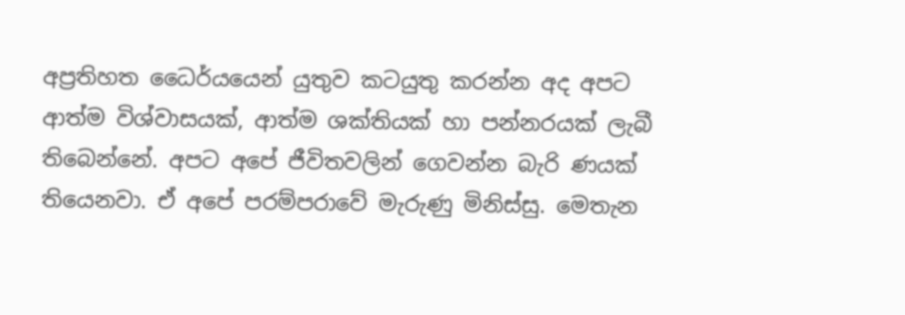අප්‍රතිහත ධෛර්යයෙන් යුතුව කටයුතු කරන්න අද අපට ආත්ම විශ්වාසයක්, ආත්ම ශක්තියක් හා පන්නරයක් ලැබී තිබෙන්නේ. අපට අපේ ජීවිතවලින් ගෙවන්න බැරි ණයක් තියෙනවා. ඒ අපේ පරම්පරාවේ මැරුණු මිනිස්සු. මෙතැන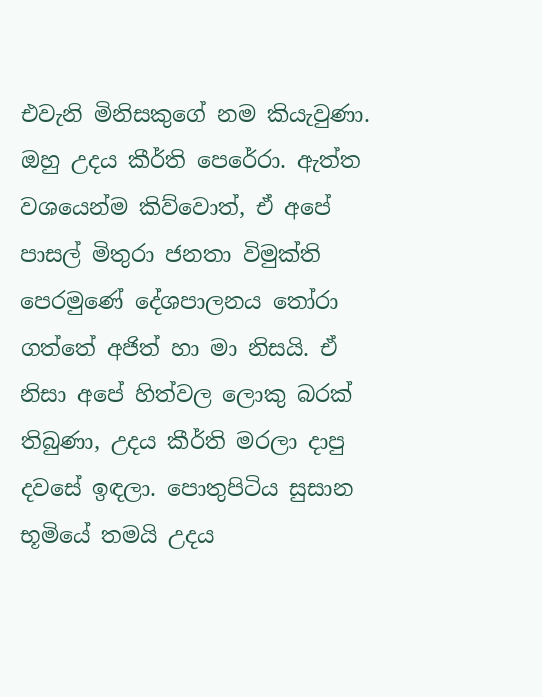එවැනි මිනිසකුගේ නම කියැවුණා. ඔහු උදය කීර්ති පෙරේරා. ඇත්ත වශයෙන්ම කිව්වොත්, ඒ අපේ පාසල් මිතුරා ජනතා විමුක්ති පෙරමුණේ දේශපාලනය තෝරා ගත්තේ අජිත් හා මා නිසයි. ඒ නිසා අපේ හිත්වල ලොකු බරක් තිබුණා, උදය කීර්ති මරලා දාපු දවසේ ඉඳලා. පොතුපිටිය සුසාන භූමියේ තමයි උදය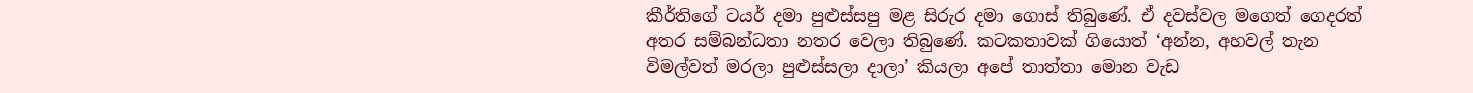කීර්තිගේ ටයර් දමා පුළුස්සපු මළ සිරුර දමා ගොස් තිබුණේ. ඒ දවස්වල මගෙත් ගෙදරත් අතර සම්බන්ධතා නතර වෙලා තිබුණේ. කටකතාවක් ගියොත් ‘අන්න, අහවල් තැන විමල්වත් මරලා පුළුස්සලා දාලා’ කියලා අපේ තාත්තා මොන වැඩ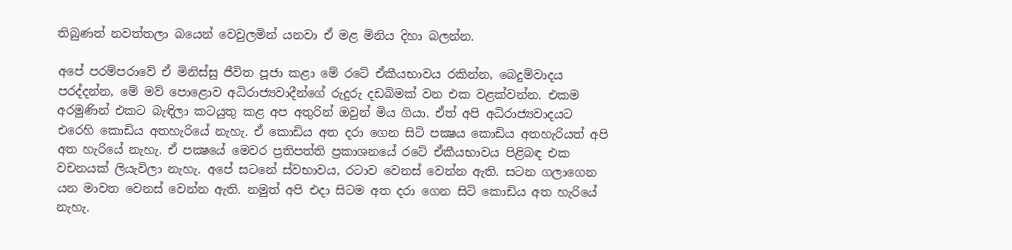තිබුණත් නවත්තලා බයෙන් වෙවුලමින් යනවා ඒ මළ මිනිය දිහා බලන්න.

අපේ පරම්පරාවේ ඒ මිනිස්සු ජීවිත පූජා කළා මේ රටේ ඒකීයභාවය රකින්න, බෙදුම්වාදය පරද්දන්න, මේ මව් පොළොව අධිරාජ්‍යවාදීන්ගේ රුදුරු දඩබිමක් වන එක වළක්වන්න. එකම අරමුණින් එකට බැඳිලා කටයුතු කළ අප අතුරින් ඔවුන් මිය ගියා. ඒත් අපි අධිරාජ්‍යවාදයට එරෙහි කොඩිය අතහැරියේ නැහැ. ඒ කොඩිය අත දරා ගෙන සිටි පක්‍ෂය කොඩිය අතහැරියත් අපි අත හැරියේ නැහැ. ඒ පක්‍ෂයේ මෙවර ප්‍රතිපත්ති ප්‍රකාශනයේ රටේ ඒකීයභාවය පිළිබඳ එක වචනයක් ලියැවිලා නැහැ. අපේ සටනේ ස්වභාවය, රටාව වෙනස් වෙන්න ඇති. සටන ගලාගෙන යන මාවත වෙනස් වෙන්න ඇති. නමුත් අපි එදා සිටම අත දරා ගෙන සිටි කොඩිය අත හැරියේ නැහැ.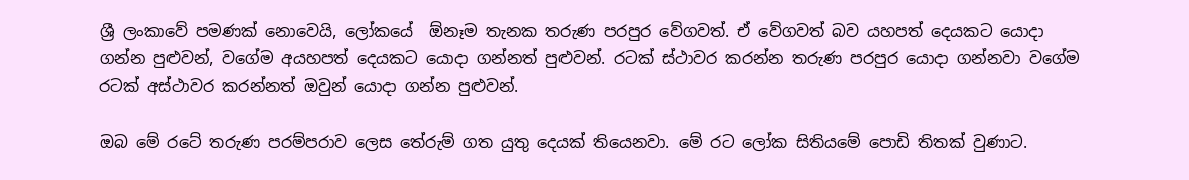ශ්‍රී ලංකාවේ පමණක් නොවෙයි, ලෝකයේ  ඕනෑම තැනක තරුණ පරපුර වේගවත්. ඒ වේගවත් බව යහපත් දෙයකට යොදා ගන්න පුළුවන්, වගේම අයහපත් දෙයකට යොදා ගන්නත් පුළුවන්. රටක් ස්ථාවර කරන්න තරුණ පරපුර යොදා ගන්නවා වගේම රටක් අස්ථාවර කරන්නත් ඔවුන් යොදා ගන්න පුළුවන්.

ඔබ මේ රටේ තරුණ පරම්පරාව ලෙස තේරුම් ගත යුතු දෙයක් තියෙනවා. මේ රට ලෝක සිතියමේ පොඩි තිතක් වුණාට.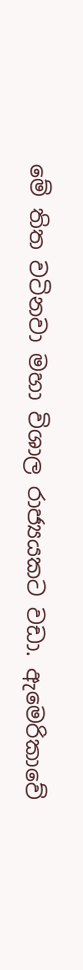මේ තිත වටිනවා මහා විශාල රාජ්‍යයකට වඩා. ඇමෙරිකාවේ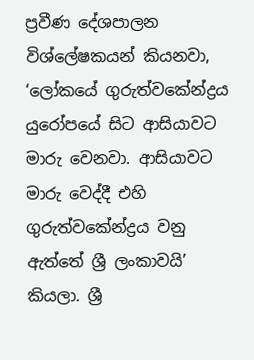ප්‍රවීණ දේශපාලන විශ්ලේෂකයන් කියනවා, ‘ලෝකයේ ගුරුත්වකේන්ද්‍රය යුරෝපයේ සිට ආසියාවට මාරු වෙනවා. ආසියාවට මාරු වෙද්දී එහි ගුරුත්වකේන්ද්‍රය වනු ඇත්තේ ශ්‍රී ලංකාවයි’ කියලා. ශ්‍රී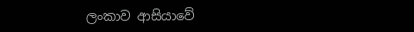ලංකාව ආසියාවේ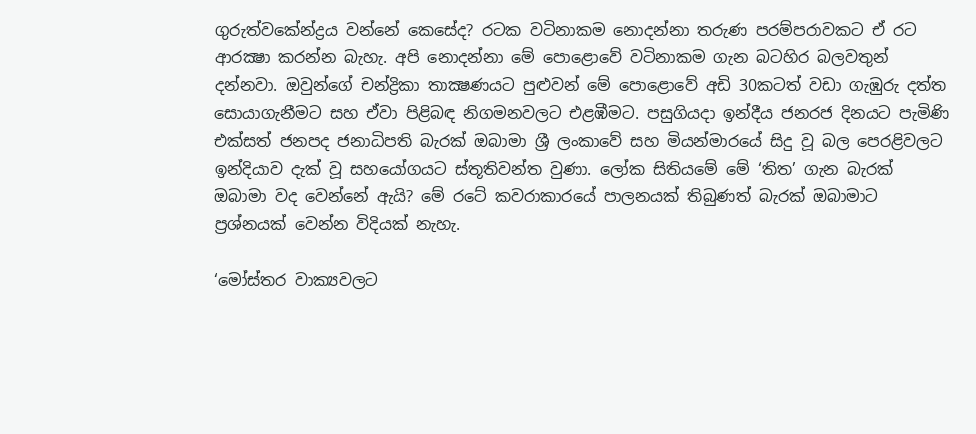ගුරුත්වකේන්ද්‍රය වන්නේ කෙසේද? රටක වටිනාකම නොදන්නා තරුණ පරම්පරාවකට ඒ රට ආරක්‍ෂා කරන්න බැහැ. අපි නොදන්නා මේ පොළොවේ වටිනාකම ගැන බටහිර බලවතුන් දන්නවා. ඔවුන්ගේ චන්ද්‍රිකා තාක්‍ෂණයට පුළුවන් මේ පොළොවේ අඩි 30කටත් වඩා ගැඹුරු දත්ත සොයාගැනීමට සහ ඒවා පිළිබඳ නිගමනවලට එළඹීමට. පසුගියදා ඉන්දීය ජනරජ දිනයට පැමිණි එක්සත් ජනපද ජනාධිපති බැරක් ඔබාමා ශ්‍රී ලංකාවේ සහ මියන්මාරයේ සිදු වූ බල පෙරළිවලට ඉන්දියාව දැක් වූ සහයෝගයට ස්තූතිවන්ත වුණා. ලෝක සිතියමේ මේ ‘තිත’ ගැන බැරක් ඔබාමා වද වෙන්නේ ඇයි? මේ රටේ කවරාකාරයේ පාලනයක් තිබුණත් බැරක් ඔබාමාට ප්‍රශ්නයක් වෙන්න විදියක් නැහැ.

‘මෝස්තර වාක්‍යවලට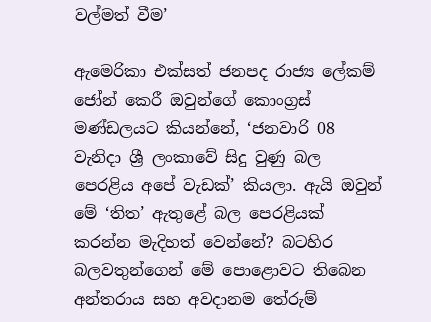වල්මත් වීම’

ඇමෙරිකා එක්සත් ජනපද රාජ්‍ය ලේකම් ජෝන් කෙරී ඔවුන්ගේ කොංග්‍රස් මණ්ඩලයට කියන්නේ, ‘ජනවාරි 08 වැනිදා ශ්‍රී ලංකාවේ සිදු වුණු බල පෙරළිය අපේ වැඩක්’ කියලා. ඇයි ඔවුන් මේ ‘තිත’ ඇතුළේ බල පෙරළියක් කරන්න මැදිහත් වෙන්නේ? බටහිර බලවතුන්ගෙන් මේ පොළොවට තිබෙන අන්තරාය සහ අවදානම තේරුම්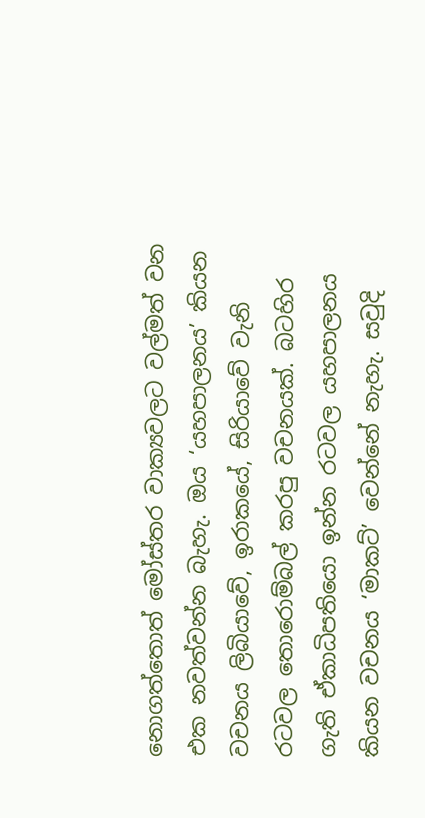නොගත්තොත් මෝස්තර වාක්‍යවලට වල්මත් වන එක නවත්වන්න බැහැ. ඔය ‘යහපාලනය’ කියන වචනය ලිබියාවේ, ඉරාකයේ, සිරියාවේ වැනි රටවල තොරොම්බල් කරපු වචනයක්. බටහිර ගැති ඒකාධිපතියො ඉන්න රටවල යහපාලනය කියන වචනය ‘මාකට්’ වෙන්නේ නැහැ. සවුදි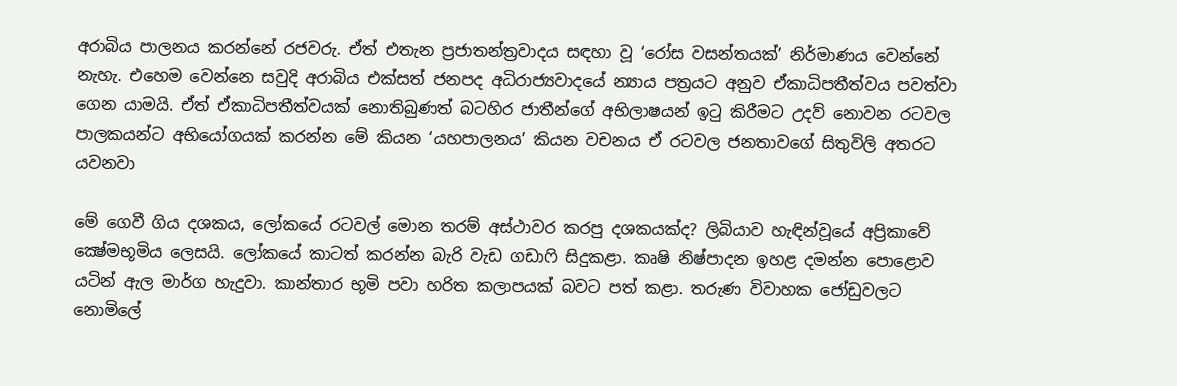අරාබිය පාලනය කරන්නේ රජවරු. ඒත් එතැන ප්‍රජාතන්ත්‍රවාදය සඳහා වූ ‘රෝස වසන්තයක්’ නිර්මාණය වෙන්නේ නැහැ. එහෙම වෙන්නෙ සවුදි අරාබිය එක්සත් ජනපද අධිරාජ්‍යවාදයේ න්‍යාය පත්‍රයට අනුව ඒකාධිපතීත්වය පවත්වා ගෙන යාමයි. ඒත් ඒකාධිපතීත්වයක් නොතිබුණත් බටහිර ජාතීන්ගේ අභිලාෂයන් ඉටු කිරීමට උදව් නොවන රටවල පාලකයන්ට අභියෝගයක් කරන්න මේ කියන ‘යහපාලනය’ කියන වචනය ඒ රටවල ජනතාවගේ සිතුවිලි අතරට යවනවා

මේ ගෙවී ගිය දශකය, ලෝකයේ රටවල් මොන තරම් අස්ථාවර කරපු දශකයක්ද? ලිබියාව හැඳින්වූයේ අප්‍රිකාවේ ක්‍ෂේමභූමිය ලෙසයි. ලෝකයේ කාටත් කරන්න බැරි වැඩ ගඩාෆි සිදුකළා. කෘෂි නිෂ්පාදන ඉහළ දමන්න පොළොව යටින් ඇල මාර්ග හැදුවා. කාන්තාර භූමි පවා හරිත කලාපයක් බවට පත් කළා. තරුණ විවාහක ජෝඩුවලට නොමිලේ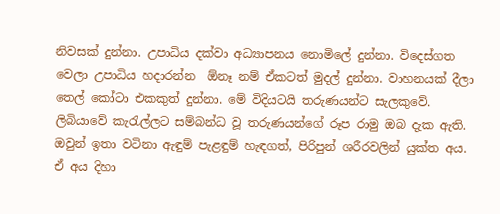නිවසක් දුන්නා. උපාධිය දක්වා අධ්‍යාපනය නොමිලේ දුන්නා. විදෙස්ගත වෙලා උපාධිය හදාරන්න  ඕනෑ නම් ඒකටත් මුදල් දුන්නා. වාහනයක් දීලා තෙල් කෝටා එකකුත් දුන්නා. මේ විදියටයි තරුණයන්ට සැලකුවේ. ලිබියාවේ කැරැල්ලට සම්බන්ධ වූ තරුණයන්ගේ රූප රාමු ඔබ දැක ඇති. ඔවුන් ඉතා වටිනා ඇඳුම් පැළඳුම් හැඳගත්, පිරිපුන් ශරීරවලින් යුක්ත අය. ඒ අය දිහා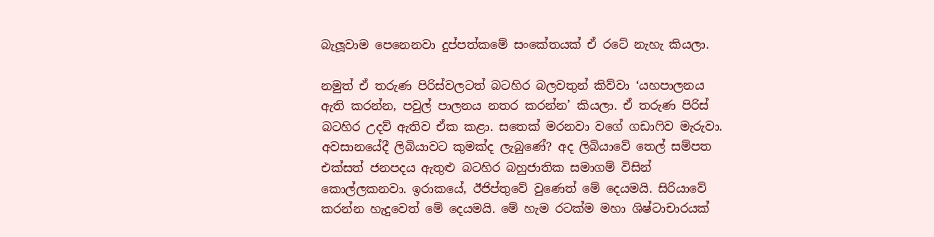බැලූවාම පෙනෙනවා දුප්පත්කමේ සංකේතයක් ඒ රටේ නැහැ කියලා.

නමුත් ඒ තරුණ පිරිස්වලටත් බටහිර බලවතුන් කිව්වා ‘යහපාලනය ඇති කරන්න, පවුල් පාලනය නතර කරන්න’ කියලා. ඒ තරුණ පිරිස් බටහිර උදව් ඇතිව ඒක කළා. සතෙක් මරනවා වගේ ගඩාෆිව මැරුවා. අවසානයේදී ලිබියාවට කුමක්ද ලැබුණේ? අද ලිබියාවේ තෙල් සම්පත එක්සත් ජනපදය ඇතුළු බටහිර බහුජාතික සමාගම් විසින් කොල්ලකනවා. ඉරාකයේ, ඊජිප්තුවේ වුණෙත් මේ දෙයමයි. සිරියාවේ කරන්න හැදුවෙත් මේ දෙයමයි. මේ හැම රටක්ම මහා ශිෂ්ටාචාරයක්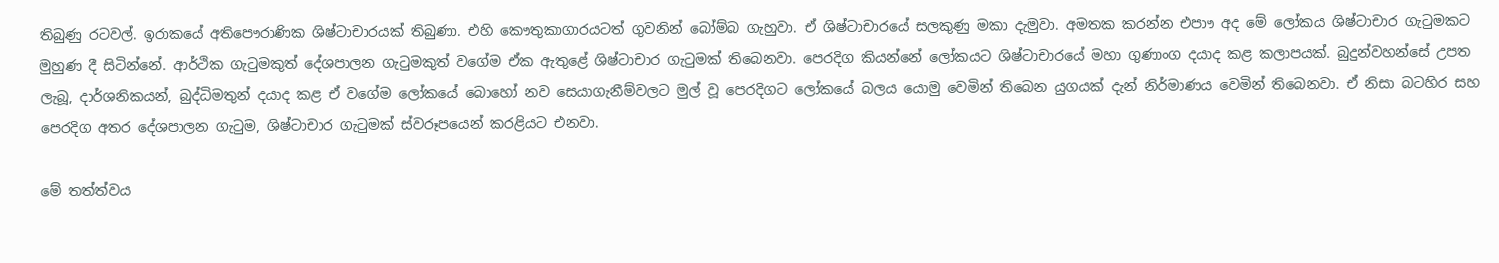තිබුණු රටවල්. ඉරාකයේ අතිපෞරාණික ශිෂ්ටාචාරයක් තිබුණා. එහි කෞතුකාගාරයටත් ගුවනින් බෝම්බ ගැහුවා. ඒ ශිෂ්ටාචාරයේ සලකුණු මකා දැමුවා. අමතක කරන්න එපාෟ අද මේ ලෝකය ශිෂ්ටාචාර ගැටුමකට මුහුණ දී සිටින්නේ. ආර්ථික ගැටුමකුත් දේශපාලන ගැටුමකුත් වගේම ඒක ඇතුළේ ශිෂ්ටාචාර ගැටුමක් තිබෙනවා. පෙරදිග කියන්නේ ලෝකයට ශිෂ්ටාචාරයේ මහා ගුණාංග දයාද කළ කලාපයක්. බුදුන්වහන්සේ උපත ලැබූ, දාර්ශනිකයන්, බුද්ධිමතුන් දයාද කළ ඒ වගේම ලෝකයේ බොහෝ නව සෙයාගැනීම්වලට මුල් වූ පෙරදිගට ලෝකයේ බලය යොමු වෙමින් තිබෙන යුගයක් දැන් නිර්මාණය වෙමින් තිබෙනවා. ඒ නිසා බටහිර සහ පෙරදිග අතර දේශපාලන ගැටුම, ශිෂ්ටාචාර ගැටුමක් ස්වරූපයෙන් කරළියට එනවා.

මේ තත්ත්වය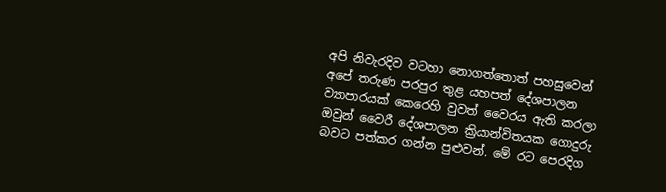අපි නිවැරදිව වටහා නොගත්තොත් පහසුවෙන් අපේ තරුණ පරපුර තුළ යහපත් දේශපාලන ව්‍යාපාරයක් කෙරෙහි වුවත් වෛරය ඇති කරලා ඔවුන් වෛරී දේශපාලන ක්‍රියාන්විතයක ගොදුරු බවට පත්කර ගන්න පුළුවන්. මේ රට පෙරදිග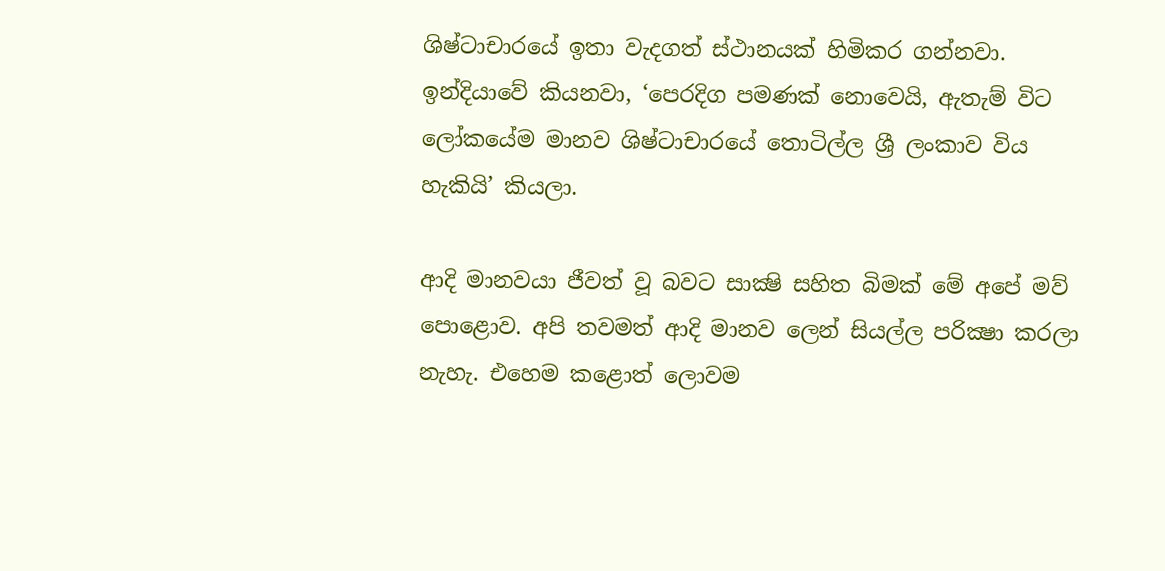ශිෂ්ටාචාරයේ ඉතා වැදගත් ස්ථානයක් හිමිකර ගන්නවා. ඉන්දියාවේ කියනවා, ‘පෙරදිග පමණක් නොවෙයි, ඇතැම් විට ලෝකයේම මානව ශිෂ්ටාචාරයේ තොටිල්ල ශ්‍රී ලංකාව විය හැකියි’ කියලා.

ආදි මානවයා ජීවත් වූ බවට සාක්‍ෂි සහිත බිමක් මේ අපේ මව් පොළොව. අපි තවමත් ආදි මානව ලෙන් සියල්ල පරික්‍ෂා කරලා නැහැ. එහෙම කළොත් ලොවම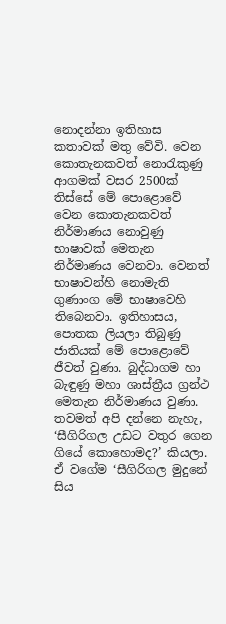නොදන්නා ඉතිහාස කතාවක් මතු වේවි. වෙන කොතැනකවත් නොරැකුණු ආගමක් වසර 2500ක් තිස්සේ මේ පොළොවේ වෙන කොතැනකවත් නිර්මාණය නොවුණු භාෂාවක් මෙතැන නිර්මාණය වෙනවා. වෙනත් භාෂාවන්හි නොමැති ගුණාංග මේ භාෂාවෙහි තිබෙනවා. ඉතිහාසය, පොතක ලියලා තිබුණු ජාතියක් මේ පොළොවේ ජීවත් වුණා. බුද්ධාගම හා බැඳුණු මහා ශාස්ත්‍රීය ග්‍රන්ථ මෙතැන නිර්මාණය වුණා. තවමත් අපි දන්නෙ නැහැ, ‘සීගිරිගල උඩට වතුර ගෙන ගියේ කොහොමද?’ කියලා. ඒ වගේම ‘සීගිරිගල මුදුනේ සිය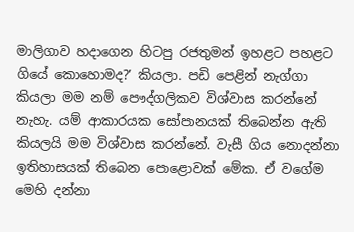මාලිගාව හදාගෙන හිටපු රජතුමන් ඉහළට පහළට ගියේ කොහොමද?’ කියලා. පඩි පෙළින් නැග්ගා කියලා මම නම් පෞද්ගලිකව විශ්වාස කරන්නේ නැහැ. යම් ආකාරයක සෝපානයක් තිබෙන්න ඇති කියලයි මම විශ්වාස කරන්නේ. වැසී ගිය නොදන්නා ඉතිහාසයක් තිබෙන පොළොවක් මේක. ඒ වගේම මෙහි දන්නා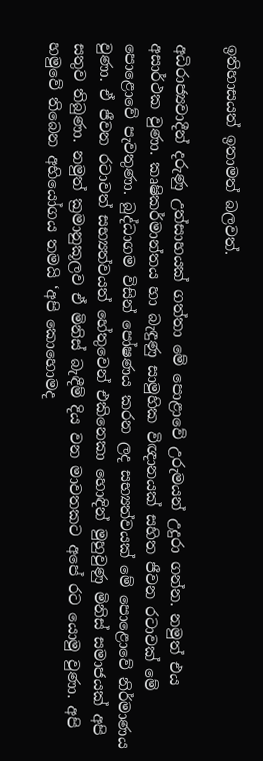ඉතිහාසයත් ඉතාමත් බලවත්.

අධිරාජ්‍යවාදීන් දරුණු උත්සාහයක් ගත්තා මේ පොළාවේ උරුමයන් උදුරා ගන්න. නමුත් එය අසාර්ථක වුණා. කෘෂිකර්මාන්තය හා බැඳුණු සාමුහික විඥානයක් සහිත ජීවන රටාවක් මේ පොළොවේ පැවතුණා. බුද්ධාගම විසින් පෝෂණය කරන ලද සභ්‍යත්වයක් මේ පොළොවේ නිර්මාණය වුණා. ඒ ජීවන රටාවත් සභ්‍යත්වයත් හේතුවෙන් එකිනෙකා හොඳින් මුහුවුණු මිනිස් සමාජයක් අපි සතුව තිබුණා. නමුත් ක්‍රමානුකූලව ඒ මිනිස් බැඳීම් දිය වන මාවතකට අපේ රට යොමු වුණා. අපි හමුවේ තිබෙන අභියෝගය තමයි ‘අපි කොහොමද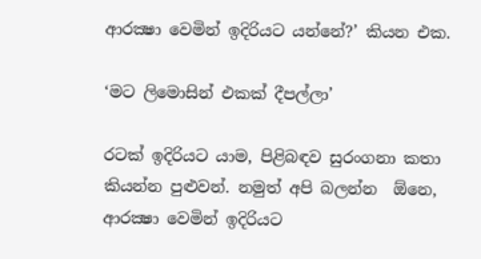ආරක්‍ෂා වෙමින් ඉදිරියට යන්නේ?’ කියන එක.

‘මට ලිමොසින් එකක් දීපල්ලා’

රටක් ඉදිරියට යාම, පිළිබඳව සුරංගනා කතා කියන්න පුළුවන්. නමුත් අපි බලන්න  ඕනෙ, ආරක්‍ෂා වෙමින් ඉදිරියට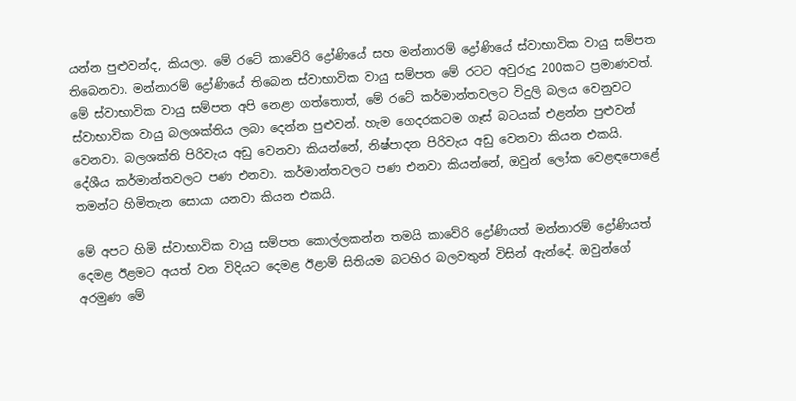යන්න පුළුවන්ද, කියලා. මේ රටේ කාවේරි ද්‍රෝණියේ සහ මන්නාරම් ද්‍රෝණියේ ස්වාභාවික වායු සම්පත තිබෙනවා. මන්නාරම් ද්‍රෝණියේ තිබෙන ස්වාභාවික වායු සම්පත මේ රටට අවුරුදු 200කට ප්‍රමාණවත්. මේ ස්වාභාවික වායු සම්පත අපි නෙළා ගත්තොත්, මේ රටේ කර්මාන්තවලට විදුලි බලය වෙනුවට ස්වාභාවික වායු බලශක්තිය ලබා දෙන්න පුළුවන්. හැම ගෙදරකටම ගෑස් බටයක් එළන්න පුළුවන් වෙනවා. බලශක්ති පිරිවැය අඩු වෙනවා කියන්නේ, නිෂ්පාදන පිරිවැය අඩු වෙනවා කියන එකයි. දේශීය කර්මාන්තවලට පණ එනවා. කර්මාන්තවලට පණ එනවා කියන්නේ, ඔවුන් ලෝක වෙළඳපොළේ තමන්ට හිමිතැන සොයා යනවා කියන එකයි.

මේ අපට හිමි ස්වාභාවික වායු සම්පත කොල්ලකන්න තමයි කාවේරි ද්‍රෝණියත් මන්නාරම් ද්‍රෝණියත් දෙමළ ඊළමට අයත් වන විදියට දෙමළ ඊළාම් සිතියම බටහිර බලවතුන් විසින් ඇන්දේ. ඔවුන්ගේ අරමුණ මේ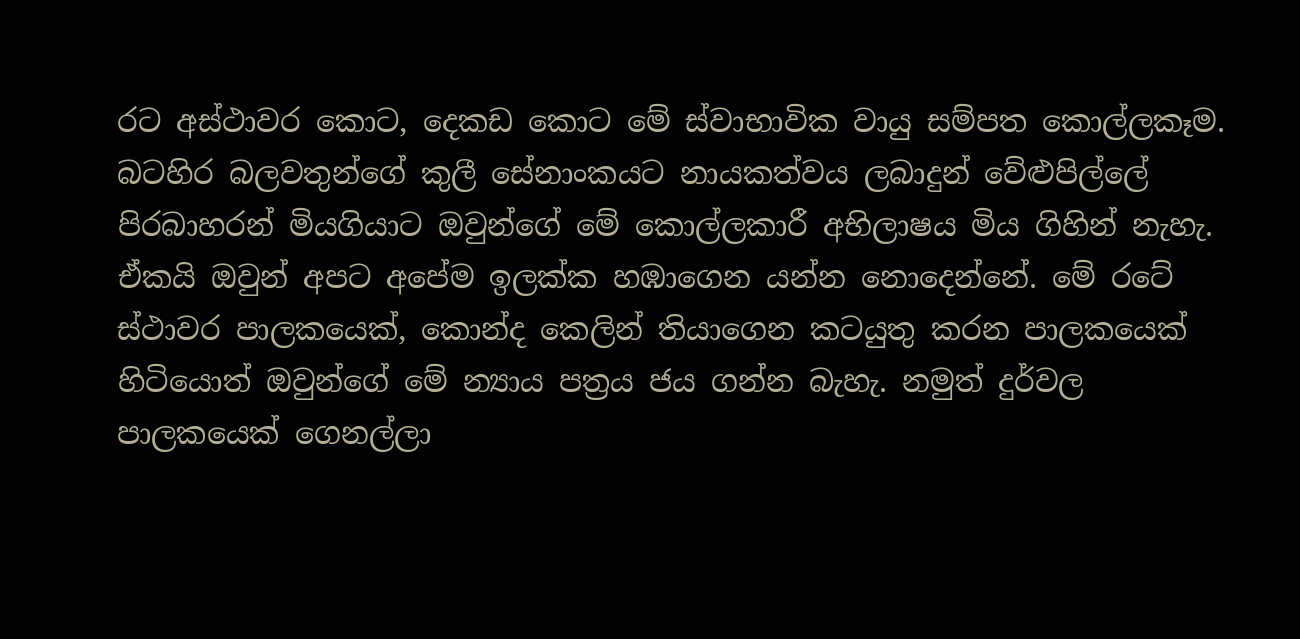රට අස්ථාවර කොට, දෙකඩ කොට මේ ස්වාභාවික වායු සම්පත කොල්ලකෑම. බටහිර බලවතුන්ගේ කුලී සේනාංකයට නායකත්වය ලබාදුන් වේළුපිල්ලේ පිරබාහරන් මියගියාට ඔවුන්ගේ මේ කොල්ලකාරී අභිලාෂය මිය ගිහින් නැහැ. ඒකයි ඔවුන් අපට අපේම ඉලක්ක හඹාගෙන යන්න නොදෙන්නේ. මේ රටේ ස්ථාවර පාලකයෙක්, කොන්ද කෙලින් තියාගෙන කටයුතු කරන පාලකයෙක් හිටියොත් ඔවුන්ගේ මේ න්‍යාය පත්‍රය ජය ගන්න බැහැ. නමුත් දුර්වල පාලකයෙක් ගෙනල්ලා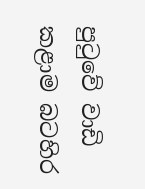පුටුවේ වාඩි කළාම බටහිර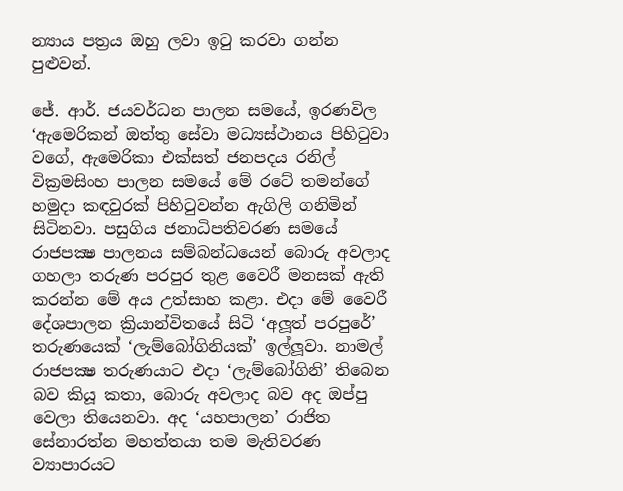න්‍යාය පත්‍රය ඔහු ලවා ඉටු කරවා ගන්න පුළුවන්.

ජේ. ආර්. ජයවර්ධන පාලන සමයේ, ඉරණවිල ‘ඇමෙරිකන් ඔත්තු සේවා මධ්‍යස්ථානය පිහිටුවා වගේ, ඇමෙරිකා එක්සත් ජනපදය රනිල් වික්‍රමසිංහ පාලන සමයේ මේ රටේ තමන්ගේ හමුදා කඳවුරක් පිහිටුවන්න ඇගිලි ගනිමින් සිටිනවා. පසුගිය ජනාධිපතිවරණ සමයේ රාජපක්‍ෂ පාලනය සම්බන්ධයෙන් බොරු අවලාද ගහලා තරුණ පරපුර තුළ වෛරී මනසක් ඇති කරන්න මේ අය උත්සාහ කළා. එදා මේ වෛරී දේශපාලන ක්‍රියාන්විතයේ සිටි ‘අලූත් පරපුරේ’ තරුණයෙක් ‘ලැම්බෝගිනියක්’ ඉල්ලූවා. නාමල් රාජපක්‍ෂ තරුණයාට එදා ‘ලැම්බෝගිනි’ තිබෙන බව කියූ කතා, බොරු අවලාද බව අද ඔප්පු වෙලා තියෙනවා. අද ‘යහපාලන’ රාජිත සේනාරත්න මහත්තයා තම මැතිවරණ ව්‍යාපාරයට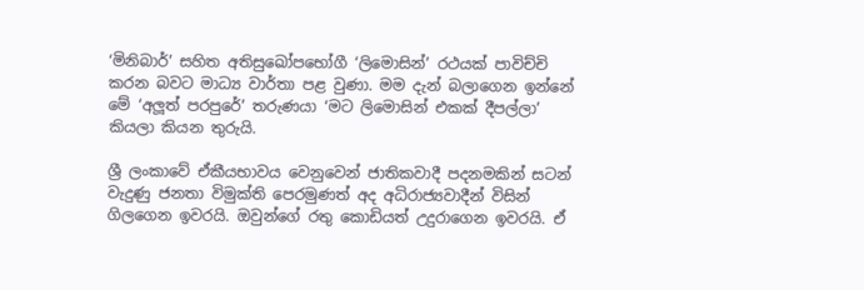‘මිනිබාර්’ සහිත අතිසුඛෝපභෝගී ‘ලිමොසින්’ රථයක් පාවිච්චි කරන බවට මාධ්‍ය වාර්තා පළ වුණා. මම දැන් බලාගෙන ඉන්නේ මේ ‘අලූත් පරපුරේ’ තරුණයා ‘මට ලිමොසින් එකක් දීපල්ලා’ කියලා කියන තුරුයි.

ශ්‍රී ලංකාවේ ඒකීයභාවය වෙනුවෙන් ජාතිකවාදී පදනමකින් සටන් වැදුණු ජනතා විමුක්ති පෙරමුණත් අද අධිරාජ්‍යවාදීන් විසින් ගිලගෙන ඉවරයි. ඔවුන්ගේ රතු කොඩියත් උදුරාගෙන ඉවරයි. ඒ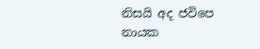නිසයි අද ජවිපෙ නායක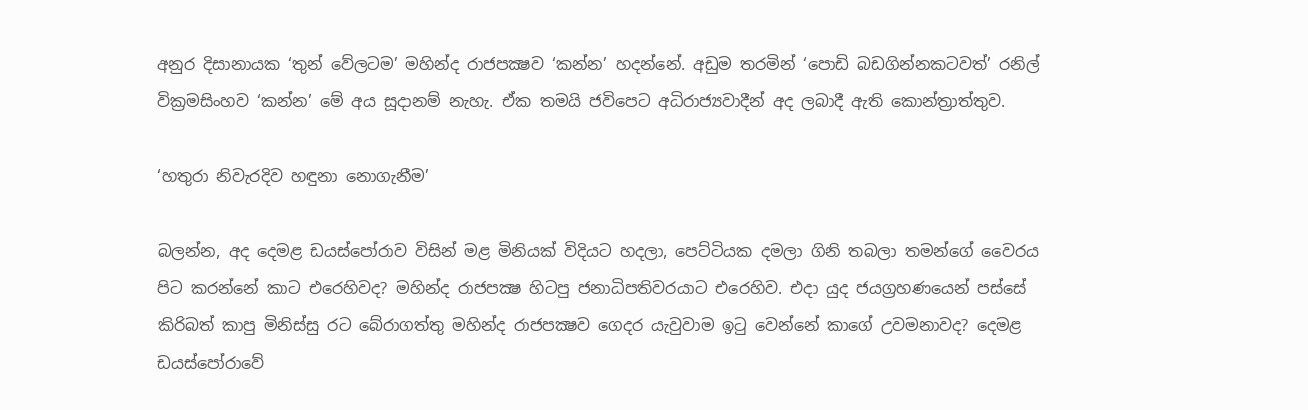අනුර දිසානායක ‘තුන් වේලටම’ මහින්ද රාජපක්‍ෂව ‘කන්න’ හදන්නේ. අඩුම තරමින් ‘පොඩි බඩගින්නකටවත්’ රනිල් වික්‍රමසිංහව ‘කන්න’ මේ අය සූදානම් නැහැ. ඒක තමයි ජවිපෙට අධිරාජ්‍යවාදීන් අද ලබාදී ඇති කොන්ත්‍රාත්තුව.

‘හතුරා නිවැරදිව හඳුනා නොගැනීම’

බලන්න, අද දෙමළ ඩයස්පෝරාව විසින් මළ මිනියක් විදියට හදලා, පෙට්ටියක දමලා ගිනි තබලා තමන්ගේ වෛරය පිට කරන්නේ කාට එරෙහිවද? මහින්ද රාජපක්‍ෂ හිටපු ජනාධිපතිවරයාට එරෙහිව. එදා යුද ජයග්‍රහණයෙන් පස්සේ කිරිබත් කාපු මිනිස්සු රට බේරාගත්තු මහින්ද රාජපක්‍ෂව ගෙදර යැවුවාම ඉටු වෙන්නේ කාගේ උවමනාවද? දෙමළ ඩයස්පෝරාවේ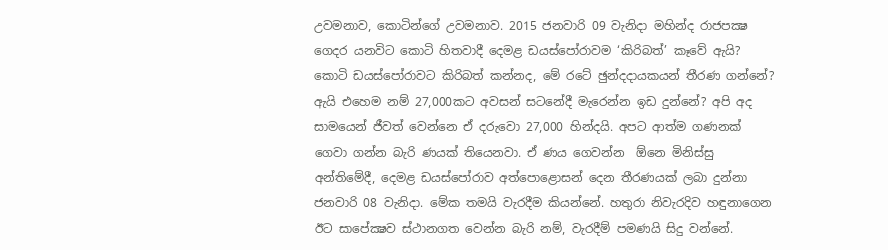උවමනාව, කොටින්ගේ උවමනාව. 2015 ජනවාරි 09 වැනිදා මහින්ද රාජපක්‍ෂ ගෙදර යනවිට කොටි හිතවාදී දෙමළ ඩයස්පෝරාවම ‘කිරිබත්’ කෑවේ ඇයි? කොටි ඩයස්පෝරාවට කිරිබත් කන්නද, මේ රටේ ඡුන්දදායකයන් තීරණ ගන්නේ? ඇයි එහෙම නම් 27,000කට අවසන් සටනේදී මැරෙන්න ඉඩ දුන්නේ? අපි අද සාමයෙන් ජීවත් වෙන්නෙ ඒ දරුවො 27,000 හින්දයි. අපට ආත්ම ගණනක් ගෙවා ගන්න බැරි ණයක් තියෙනවා. ඒ ණය ගෙවන්න  ඕනෙ මිනිස්සු අන්තිමේදී, දෙමළ ඩයස්පෝරාව අත්පොළොසන් දෙන තීරණයක් ලබා දුන්නා ජනවාරි 08 වැනිදා. මේක තමයි වැරදීම කියන්නේ. හතුරා නිවැරදිව හඳුනාගෙන ඊට සාපේක්‍ෂව ස්ථානගත වෙන්න බැරි නම්, වැරදීම් පමණයි සිදු වන්නේ.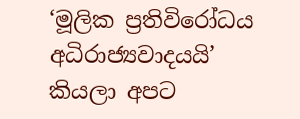‘මූලික ප්‍රතිවිරෝධය අධිරාජ්‍යවාදයයි’ කියලා අපට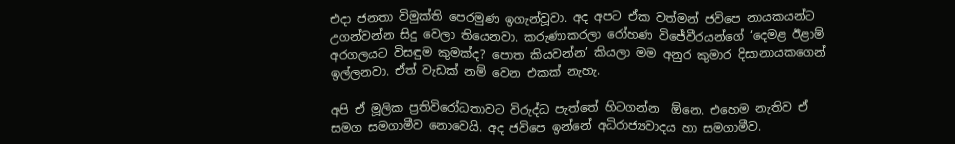එදා ජනතා විමුක්ති පෙරමුණ ඉගැන්වූවා. අද අපට ඒක වත්මන් ජවිපෙ නායකයන්ට උගන්වන්න සිදු වෙලා තියෙනවා. කරුණාකරලා රෝහණ විජේවීරයන්ගේ ‘දෙමළ ඊළාම් අරගලයට විසඳුම කුමක්ද? පොත කියවන්න’ කියලා මම අනුර කුමාර දිසානායකගෙන් ඉල්ලනවා. ඒත් වැඩක් නම් වෙන එකක් නැහැ.

අපි ඒ මූලික ප්‍රතිවිරෝධතාවට විරුද්ධ පැත්තේ හිටගන්න  ඕනෙ. එහෙම නැතිව ඒ සමග සමගාමීව නොවෙයි. අද ජවිපෙ ඉන්නේ අධිරාජ්‍යවාදය හා සමගාමීව.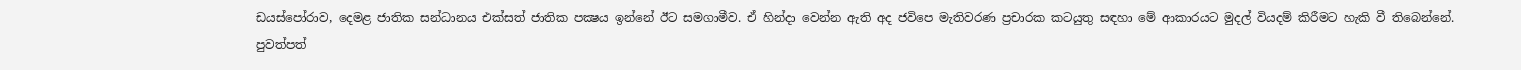ඩයස්පෝරාව, දෙමළ ජාතික සන්ධානය එක්සත් ජාතික පක්‍ෂය ඉන්නේ ඊට සමගාමීව. ඒ හින්දා වෙන්න ඇති අද ජවිපෙ මැතිවරණ ප්‍රචාරක කටයුතු සඳහා මේ ආකාරයට මුදල් වියදම් කිරීමට හැකි වී තිබෙන්නේ. පුවත්පත්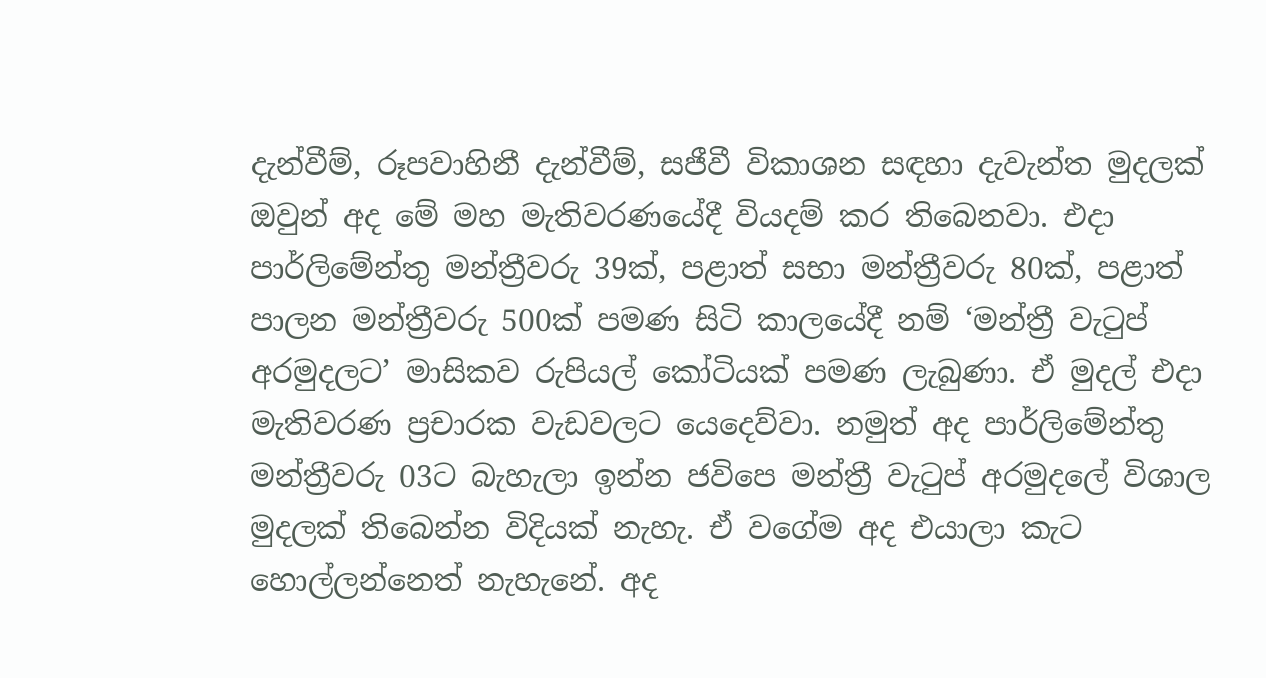දැන්වීම්, රූපවාහිනී දැන්වීම්, සජීවී විකාශන සඳහා දැවැන්ත මුදලක් ඔවුන් අද මේ මහ මැතිවරණයේදී වියදම් කර තිබෙනවා. එදා පාර්ලිමේන්තු මන්ත්‍රීවරු 39ක්, පළාත් සභා මන්ත්‍රීවරු 80ක්, පළාත් පාලන මන්ත්‍රීවරු 500ක් පමණ සිටි කාලයේදී නම් ‘මන්ත්‍රී වැටුප් අරමුදලට’ මාසිකව රුපියල් කෝටියක් පමණ ලැබුණා. ඒ මුදල් එදා මැතිවරණ ප්‍රචාරක වැඩවලට යෙදෙව්වා. නමුත් අද පාර්ලිමේන්තු මන්ත්‍රීවරු 03ට බැහැලා ඉන්න ජවිපෙ මන්ත්‍රී වැටුප් අරමුදලේ විශාල මුදලක් තිබෙන්න විදියක් නැහැ. ඒ වගේම අද එයාලා කැට හොල්ලන්නෙත් නැහැනේ. අද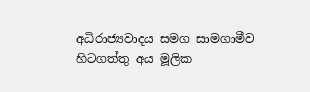අධිරාජ්‍යවාදය සමග සාමගාමීව හිටගත්තු අය මූලික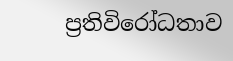ප්‍රතිවිරෝධතාව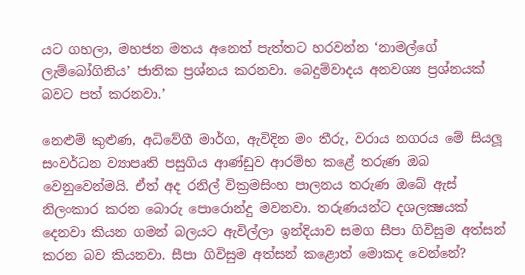යට ගහලා, මහජන මතය අනෙත් පැත්තට හරවන්න ‘නාමල්ගේ ලැම්බෝගිනිය’ ජාතික ප්‍රශ්නය කරනවා. බෙදුම්වාදය අනවශ්‍ය ප්‍රශ්නයක් බවට පත් කරනවා.’

නෙළුම් කුළුණ, අධිවේගී මාර්ග, ඇවිදින මං තීරු, වරාය නගරය මේ සියලූ සංවර්ධන ව්‍යාපෘති පසුගිය ආණ්ඩුව ආරම්භ කළේ තරුණ ඔබ වෙනුවෙන්මයි. ඒත් අද රනිල් වික්‍රමසිංහ පාලනය තරුණ ඔබේ ඇස් නිලංකාර කරන බොරු පොරොන්දු මවනවා. තරුණයන්ට දශලක්‍ෂයක් දෙනවා කියන ගමන් බලයට ඇවිල්ලා ඉන්දියාව සමග සීපා ගිවිසුම අත්සන් කරන බව කියනවා. සීපා ගිවිසුම අත්සන් කළොත් මොකද වෙන්නේ?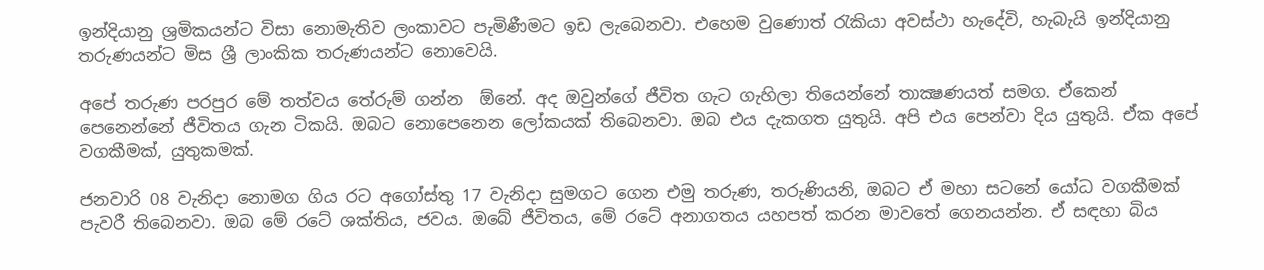ඉන්දියානු ශ්‍රමිකයන්ට විසා නොමැතිව ලංකාවට පැමිණීමට ඉඩ ලැබෙනවා. එහෙම වුණොත් රැකියා අවස්ථා හැදේවි, හැබැයි ඉන්දියානු තරුණයන්ට මිස ශ්‍රී ලාංකික තරුණයන්ට නොවෙයි.

අපේ තරුණ පරපුර මේ තත්වය තේරුම් ගන්න  ඕනේ. අද ඔවුන්ගේ ජීවිත ගැට ගැහිලා තියෙන්නේ තාක්‍ෂණයත් සමග. ඒකෙන් පෙනෙන්නේ ජීවිතය ගැන ටිකයි. ඔබට නොපෙනෙන ලෝකයක් තිබෙනවා. ඔබ එය දැකගත යුතුයි. අපි එය පෙන්වා දිය යුතුයි. ඒක අපේ වගකීමක්, යුතුකමක්.

ජනවාරි 08 වැනිදා නොමග ගිය රට අගෝස්තු 17 වැනිදා සුමගට ගෙන එමු තරුණ, තරුණියනි, ඔබට ඒ මහා සටනේ යෝධ වගකීමක් පැවරී තිබෙනවා. ඔබ මේ රටේ ශක්තිය, ජවය. ඔබේ ජීවිතය, මේ රටේ අනාගතය යහපත් කරන මාවතේ ගෙනයන්න. ඒ සඳහා බිය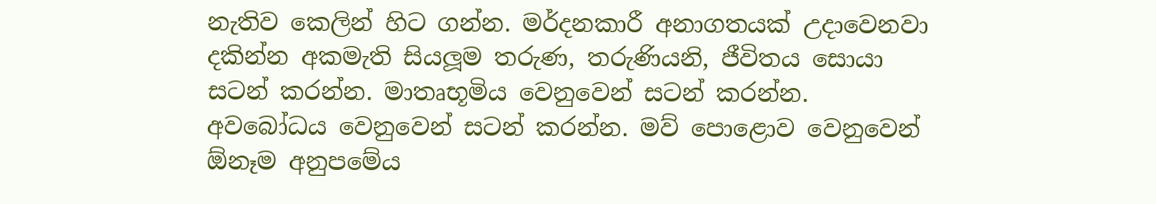නැතිව කෙලින් හිට ගන්න. මර්දනකාරී අනාගතයක් උදාවෙනවා දකින්න අකමැති සියලූම තරුණ, තරුණියනි, ජීවිතය සොයා සටන් කරන්න. මාතෘභූමිය වෙනුවෙන් සටන් කරන්න. අවබෝධය වෙනුවෙන් සටන් කරන්න. මව් පොළොව වෙනුවෙන්  ඕනෑම අනුපමේය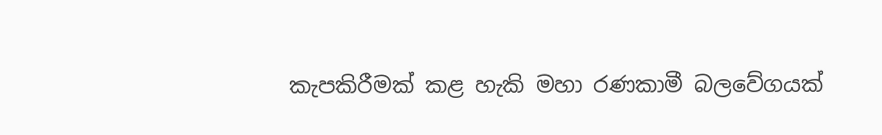කැපකිරීමක් කළ හැකි මහා රණකාමී බලවේගයක්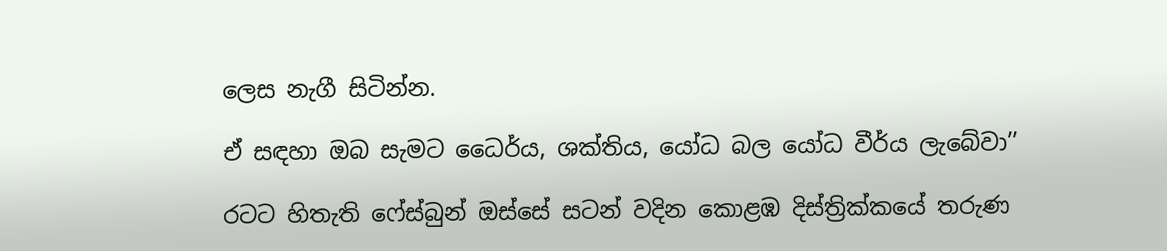ලෙස නැගී සිටින්න.

ඒ සඳහා ඔබ සැමට ධෛර්ය, ශක්තිය, යෝධ බල යෝධ වීර්ය ලැබේවා’’

රටට හිතැති ෆේස්බුන් ඔස්සේ සටන් වදින කොළඹ දිස්ත්‍රික්කයේ තරුණ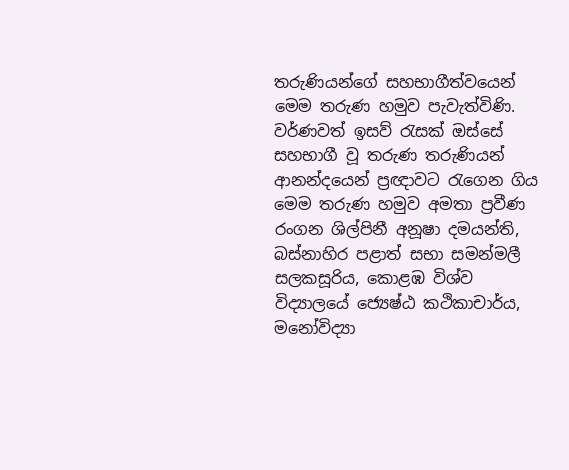තරුණියන්ගේ සහභාගීත්වයෙන් මෙම තරුණ හමුව පැවැත්විණි. වර්ණවත් ඉසව් රැසක් ඔස්සේ සහභාගී වූ තරුණ තරුණියන් ආනන්දයෙන් ප්‍රඥාවට රැගෙන ගිය මෙම තරුණ හමුව අමතා ප්‍රවීණ රංගන ශිල්පිනී අනූෂා දමයන්ති, බස්නාහිර පළාත් සභා සමන්මලී සලකසූරිය, කොළඹ විශ්ව විද්‍යාලයේ ජ්‍යෙෂ්ඨ කථිකාචාර්ය, මනෝවිද්‍යා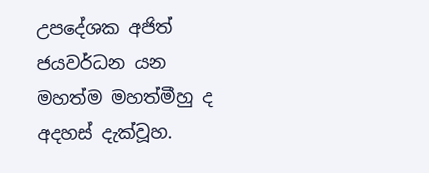උපදේශක අජිත් ජයවර්ධන යන මහත්ම මහත්මීහු ද අදහස් දැක්වූහ.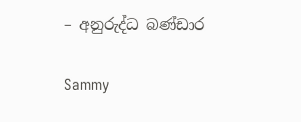– අනුරුද්ධ බණ්ඩාර

Sammy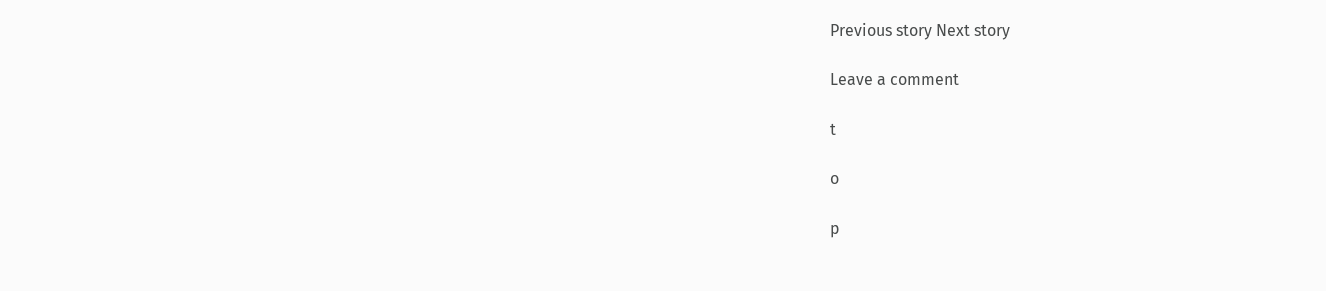Previous story Next story

Leave a comment

t

o

p